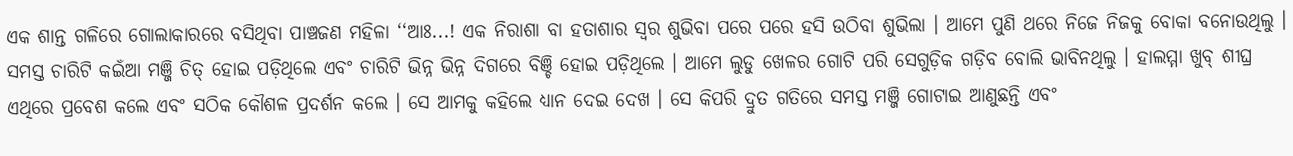ଏକ ଶାନ୍ତ ଗଳିରେ ଗୋଲାକାରରେ ବସିଥିବା ପାଞ୍ଚଜଣ ମହିଳା ‘‘ଆଃ...! ଏକ ନିରାଶା ବା ହତାଶାର ସ୍ୱର ଶୁଭିବା ପରେ ପରେ ହସି ଉଠିବା ଶୁଭିଲା । ଆମେ ପୁଣି ଥରେ ନିଜେ ନିଜକୁ ବୋକା ବନୋଉଥିଲୁ । ସମସ୍ତ ଚାରିଟି କଇଁଆ ମଞ୍ଜି ଚିତ୍ ହୋଇ ପଡ଼ିଥିଲେ ଏବଂ ଚାରିଟି ଭିନ୍ନ ଭିନ୍ନ ଦିଗରେ ବିଞ୍ଚି ହୋଇ ପଡ଼ିଥିଲେ । ଆମେ ଲୁଡୁ ଖେଳର ଗୋଟି ପରି ସେଗୁଡ଼ିକ ଗଡ଼ିବ ବୋଲି ଭାବିନଥିଲୁ । ହାଲମ୍ମା ଖୁବ୍ ଶୀଘ୍ର ଏଥିରେ ପ୍ରବେଶ କଲେ ଏବଂ ସଠିକ କୌଶଳ ପ୍ରଦର୍ଶନ କଲେ । ସେ ଆମକୁ କହିଲେ ଧ୍ୟାନ ଦେଇ ଦେଖ । ସେ କିପରି ଦ୍ରୁତ ଗତିରେ ସମସ୍ତ ମଞ୍ଜି ଗୋଟାଇ ଆଣୁଛନ୍ତି ଏବଂ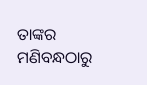ତାଙ୍କର ମଣିବନ୍ଧଠାରୁ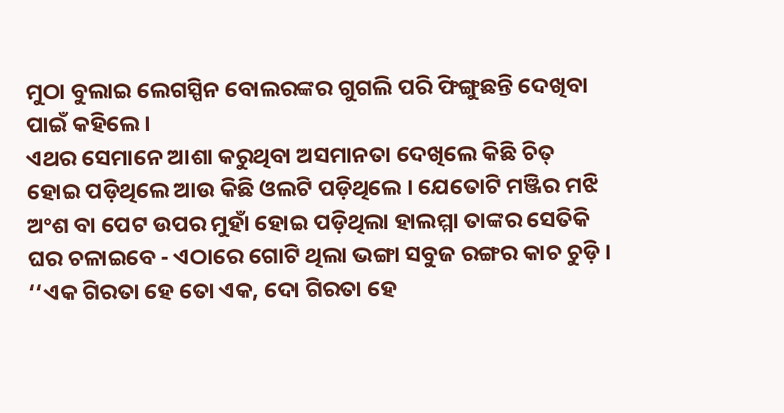ମୁଠା ବୁଲାଇ ଲେଗସ୍ପିନ ବୋଲରଙ୍କର ଗୁଗଲି ପରି ଫିଙ୍ଗୁଛନ୍ତି ଦେଖିବା ପାଇଁ କହିଲେ ।
ଏଥର ସେମାନେ ଆଶା କରୁଥିବା ଅସମାନତା ଦେଖିଲେ କିଛି ଚିତ୍ ହୋଇ ପଡ଼ିଥିଲେ ଆଉ କିଛି ଓଲଟି ପଡ଼ିଥିଲେ । ଯେତୋଟି ମଞ୍ଜିର ମଝି ଅଂଶ ବା ପେଟ ଉପର ମୁହାଁ ହୋଇ ପଡ଼ିଥିଲା ହାଲମ୍ମା ତାଙ୍କର ସେତିକି ଘର ଚଳାଇବେ - ଏଠାରେ ଗୋଟି ଥିଲା ଭଙ୍ଗା ସବୁଜ ରଙ୍ଗର କାଚ ଚୁଡ଼ି । ‘‘ଏକ ଗିରତା ହେ ତୋ ଏକ, ଦୋ ଗିରତା ହେ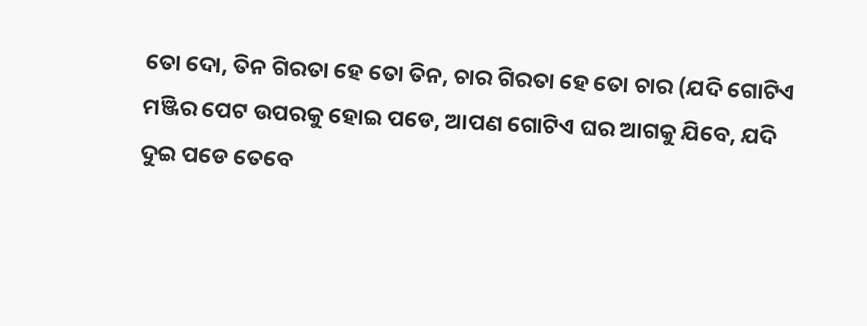ତୋ ଦୋ, ତିନ ଗିରତା ହେ ତୋ ତିନ, ଚାର ଗିରତା ହେ ତୋ ଚାର (ଯଦି ଗୋଟିଏ ମଞ୍ଜିର ପେଟ ଉପରକୁ ହୋଇ ପଡେ, ଆପଣ ଗୋଟିଏ ଘର ଆଗକୁ ଯିବେ, ଯଦି ଦୁଇ ପଡେ ତେବେ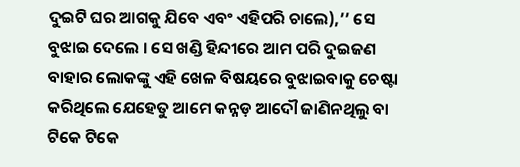ଦୁଇଟି ଘର ଆଗକୁ ଯିବେ ଏବଂ ଏହିପରି ଚାଲେ),’’ ସେ ବୁଝାଇ ଦେଲେ । ସେ ଖଣ୍ଡି ହିନ୍ଦୀରେ ଆମ ପରି ଦୁଇଜଣ ବାହାର ଲୋକଙ୍କୁ ଏହି ଖେଳ ବିଷୟରେ ବୁଝାଇବାକୁ ଚେଷ୍ଟା କରିଥିଲେ ଯେହେତୁ ଆମେ କନ୍ନଡ଼ ଆଦୌ ଜାଣିନଥିଲୁ ବା ଟିକେ ଟିକେ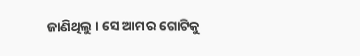ଜାଣିଥିଲୁ । ସେ ଆମର ଗୋଟିକୁ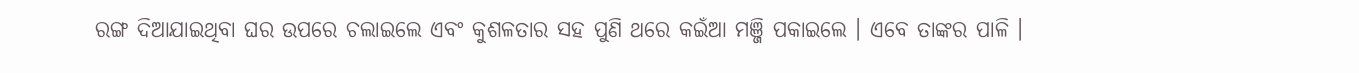ରଙ୍ଗ ଦିଆଯାଇଥିବା ଘର ଉପରେ ଚଲାଇଲେ ଏବଂ କୁଶଳତାର ସହ ପୁଣି ଥରେ କଇଁଆ ମଞ୍ଜି ପକାଇଲେ । ଏବେ ତାଙ୍କର ପାଳି ।